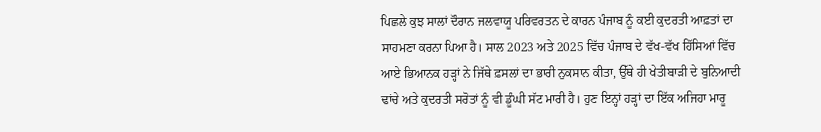ਪਿਛਲੇ ਕੁਝ ਸਾਲਾਂ ਦੌਰਾਨ ਜਲਵਾਯੂ ਪਰਿਵਰਤਨ ਦੇ ਕਾਰਨ ਪੰਜਾਬ ਨੂੰ ਕਈ ਕੁਦਰਤੀ ਆਫ਼ਤਾਂ ਦਾ ਸਾਹਮਣਾ ਕਰਨਾ ਪਿਆ ਹੈ। ਸਾਲ 2023 ਅਤੇ 2025 ਵਿੱਚ ਪੰਜਾਬ ਦੇ ਵੱਖ-ਵੱਖ ਹਿੱਸਿਆਂ ਵਿੱਚ ਆਏ ਭਿਆਨਕ ਹੜ੍ਹਾਂ ਨੇ ਜਿੱਥੇ ਫ਼ਸਲਾਂ ਦਾ ਭਾਰੀ ਨੁਕਸਾਨ ਕੀਤਾ, ਉੱਥੇ ਹੀ ਖੇਤੀਬਾੜੀ ਦੇ ਬੁਨਿਆਦੀ ਢਾਂਚੇ ਅਤੇ ਕੁਦਰਤੀ ਸਰੋਤਾਂ ਨੂੰ ਵੀ ਡੂੰਘੀ ਸੱਟ ਮਾਰੀ ਹੈ। ਹੁਣ ਇਨ੍ਹਾਂ ਹੜ੍ਹਾਂ ਦਾ ਇੱਕ ਅਜਿਹਾ ਮਾਰੂ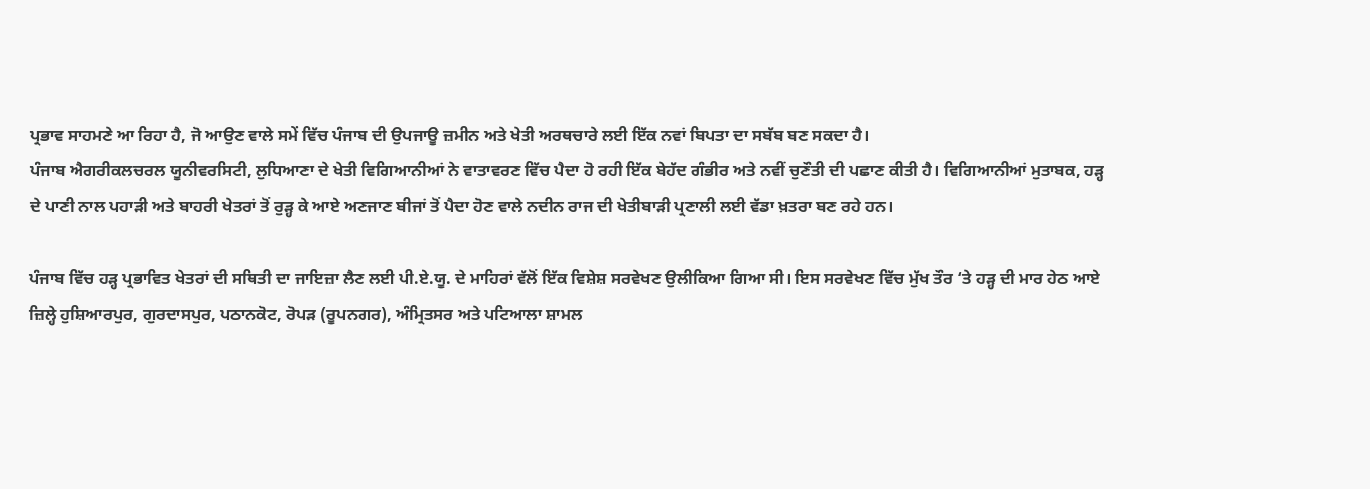ਪ੍ਰਭਾਵ ਸਾਹਮਣੇ ਆ ਰਿਹਾ ਹੈ, ਜੋ ਆਉਣ ਵਾਲੇ ਸਮੇਂ ਵਿੱਚ ਪੰਜਾਬ ਦੀ ਉਪਜਾਊ ਜ਼ਮੀਨ ਅਤੇ ਖੇਤੀ ਅਰਥਚਾਰੇ ਲਈ ਇੱਕ ਨਵਾਂ ਬਿਪਤਾ ਦਾ ਸਬੱਬ ਬਣ ਸਕਦਾ ਹੈ।
ਪੰਜਾਬ ਐਗਰੀਕਲਚਰਲ ਯੂਨੀਵਰਸਿਟੀ, ਲੁਧਿਆਣਾ ਦੇ ਖੇਤੀ ਵਿਗਿਆਨੀਆਂ ਨੇ ਵਾਤਾਵਰਣ ਵਿੱਚ ਪੈਦਾ ਹੋ ਰਹੀ ਇੱਕ ਬੇਹੱਦ ਗੰਭੀਰ ਅਤੇ ਨਵੀਂ ਚੁਣੌਤੀ ਦੀ ਪਛਾਣ ਕੀਤੀ ਹੈ। ਵਿਗਿਆਨੀਆਂ ਮੁਤਾਬਕ, ਹੜ੍ਹ ਦੇ ਪਾਣੀ ਨਾਲ ਪਹਾੜੀ ਅਤੇ ਬਾਹਰੀ ਖੇਤਰਾਂ ਤੋਂ ਰੁੜ੍ਹ ਕੇ ਆਏ ਅਣਜਾਣ ਬੀਜਾਂ ਤੋਂ ਪੈਦਾ ਹੋਣ ਵਾਲੇ ਨਦੀਨ ਰਾਜ ਦੀ ਖੇਤੀਬਾੜੀ ਪ੍ਰਣਾਲੀ ਲਈ ਵੱਡਾ ਖ਼ਤਰਾ ਬਣ ਰਹੇ ਹਨ।

ਪੰਜਾਬ ਵਿੱਚ ਹੜ੍ਹ ਪ੍ਰਭਾਵਿਤ ਖੇਤਰਾਂ ਦੀ ਸਥਿਤੀ ਦਾ ਜਾਇਜ਼ਾ ਲੈਣ ਲਈ ਪੀ.ਏ.ਯੂ. ਦੇ ਮਾਹਿਰਾਂ ਵੱਲੋਂ ਇੱਕ ਵਿਸ਼ੇਸ਼ ਸਰਵੇਖਣ ਉਲੀਕਿਆ ਗਿਆ ਸੀ। ਇਸ ਸਰਵੇਖਣ ਵਿੱਚ ਮੁੱਖ ਤੌਰ ‘ਤੇ ਹੜ੍ਹ ਦੀ ਮਾਰ ਹੇਠ ਆਏ ਜ਼ਿਲ੍ਹੇ ਹੁਸ਼ਿਆਰਪੁਰ, ਗੁਰਦਾਸਪੁਰ, ਪਠਾਨਕੋਟ, ਰੋਪੜ (ਰੂਪਨਗਰ), ਅੰਮ੍ਰਿਤਸਰ ਅਤੇ ਪਟਿਆਲਾ ਸ਼ਾਮਲ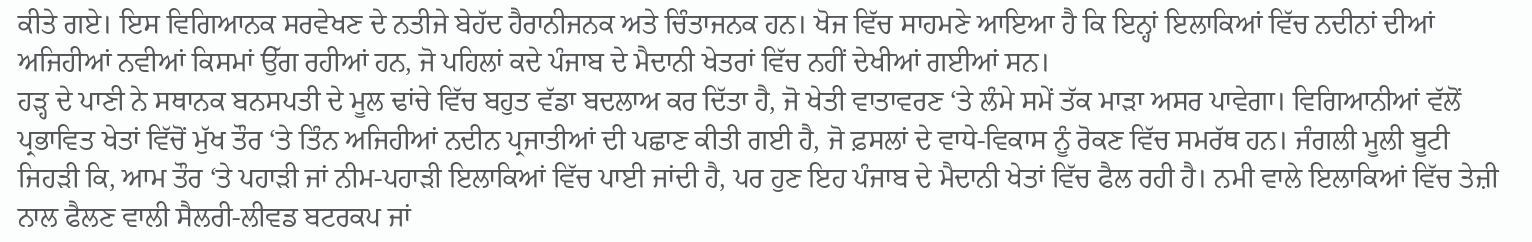ਕੀਤੇ ਗਏ। ਇਸ ਵਿਗਿਆਨਕ ਸਰਵੇਖਣ ਦੇ ਨਤੀਜੇ ਬੇਹੱਦ ਹੈਰਾਨੀਜਨਕ ਅਤੇ ਚਿੰਤਾਜਨਕ ਹਨ। ਖੋਜ ਵਿੱਚ ਸਾਹਮਣੇ ਆਇਆ ਹੈ ਕਿ ਇਨ੍ਹਾਂ ਇਲਾਕਿਆਂ ਵਿੱਚ ਨਦੀਨਾਂ ਦੀਆਂ ਅਜਿਹੀਆਂ ਨਵੀਆਂ ਕਿਸਮਾਂ ਉੱਗ ਰਹੀਆਂ ਹਨ, ਜੋ ਪਹਿਲਾਂ ਕਦੇ ਪੰਜਾਬ ਦੇ ਮੈਦਾਨੀ ਖੇਤਰਾਂ ਵਿੱਚ ਨਹੀਂ ਦੇਖੀਆਂ ਗਈਆਂ ਸਨ।
ਹੜ੍ਹ ਦੇ ਪਾਣੀ ਨੇ ਸਥਾਨਕ ਬਨਸਪਤੀ ਦੇ ਮੂਲ ਢਾਂਚੇ ਵਿੱਚ ਬਹੁਤ ਵੱਡਾ ਬਦਲਾਅ ਕਰ ਦਿੱਤਾ ਹੈ, ਜੋ ਖੇਤੀ ਵਾਤਾਵਰਣ ‘ਤੇ ਲੰਮੇ ਸਮੇਂ ਤੱਕ ਮਾੜਾ ਅਸਰ ਪਾਵੇਗਾ। ਵਿਗਿਆਨੀਆਂ ਵੱਲੋਂ ਪ੍ਰਭਾਵਿਤ ਖੇਤਾਂ ਵਿੱਚੋਂ ਮੁੱਖ ਤੌਰ ‘ਤੇ ਤਿੰਨ ਅਜਿਹੀਆਂ ਨਦੀਨ ਪ੍ਰਜਾਤੀਆਂ ਦੀ ਪਛਾਣ ਕੀਤੀ ਗਈ ਹੈ, ਜੋ ਫ਼ਸਲਾਂ ਦੇ ਵਾਧੇ-ਵਿਕਾਸ ਨੂੰ ਰੋਕਣ ਵਿੱਚ ਸਮਰੱਥ ਹਨ। ਜੰਗਲੀ ਮੂਲੀ ਬੂਟੀ ਜਿਹੜੀ ਕਿ, ਆਮ ਤੌਰ ‘ਤੇ ਪਹਾੜੀ ਜਾਂ ਨੀਮ-ਪਹਾੜੀ ਇਲਾਕਿਆਂ ਵਿੱਚ ਪਾਈ ਜਾਂਦੀ ਹੈ, ਪਰ ਹੁਣ ਇਹ ਪੰਜਾਬ ਦੇ ਮੈਦਾਨੀ ਖੇਤਾਂ ਵਿੱਚ ਫੈਲ ਰਹੀ ਹੈ। ਨਮੀ ਵਾਲੇ ਇਲਾਕਿਆਂ ਵਿੱਚ ਤੇਜ਼ੀ ਨਾਲ ਫੈਲਣ ਵਾਲੀ ਸੈਲਰੀ-ਲੀਵਡ ਬਟਰਕਪ ਜਾਂ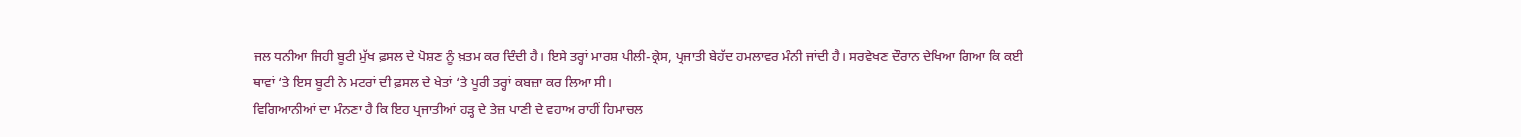ਜਲ ਧਨੀਆ ਜਿਹੀ ਬੂਟੀ ਮੁੱਖ ਫ਼ਸਲ ਦੇ ਪੋਸ਼ਣ ਨੂੰ ਖ਼ਤਮ ਕਰ ਦਿੰਦੀ ਹੈ। ਇਸੇ ਤਰ੍ਹਾਂ ਮਾਰਸ਼ ਪੀਲੀ-ਕ੍ਰੇਸ, ਪ੍ਰਜਾਤੀ ਬੇਹੱਦ ਹਮਲਾਵਰ ਮੰਨੀ ਜਾਂਦੀ ਹੈ। ਸਰਵੇਖਣ ਦੌਰਾਨ ਦੇਖਿਆ ਗਿਆ ਕਿ ਕਈ ਥਾਵਾਂ ‘ਤੇ ਇਸ ਬੂਟੀ ਨੇ ਮਟਰਾਂ ਦੀ ਫ਼ਸਲ ਦੇ ਖੇਤਾਂ ‘ਤੇ ਪੂਰੀ ਤਰ੍ਹਾਂ ਕਬਜ਼ਾ ਕਰ ਲਿਆ ਸੀ।
ਵਿਗਿਆਨੀਆਂ ਦਾ ਮੰਨਣਾ ਹੈ ਕਿ ਇਹ ਪ੍ਰਜਾਤੀਆਂ ਹੜ੍ਹ ਦੇ ਤੇਜ਼ ਪਾਣੀ ਦੇ ਵਹਾਅ ਰਾਹੀਂ ਹਿਮਾਚਲ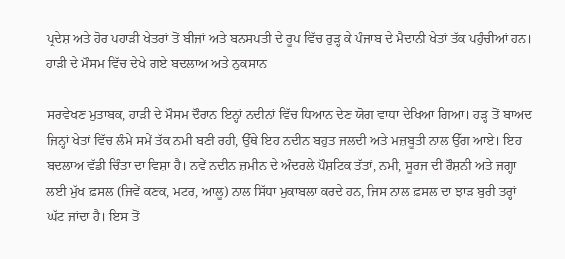ਪ੍ਰਦੇਸ਼ ਅਤੇ ਹੋਰ ਪਹਾੜੀ ਖੇਤਰਾਂ ਤੋਂ ਬੀਜਾਂ ਅਤੇ ਬਨਸਪਤੀ ਦੇ ਰੂਪ ਵਿੱਚ ਰੁੜ੍ਹ ਕੇ ਪੰਜਾਬ ਦੇ ਮੈਦਾਨੀ ਖੇਤਾਂ ਤੱਕ ਪਹੁੰਚੀਆਂ ਹਨ।
ਹਾੜੀ ਦੇ ਮੌਸਮ ਵਿੱਚ ਦੇਖੇ ਗਏ ਬਦਲਾਅ ਅਤੇ ਨੁਕਸਾਨ

ਸਰਵੇਖਣ ਮੁਤਾਬਕ, ਹਾੜੀ ਦੇ ਮੌਸਮ ਦੌਰਾਨ ਇਨ੍ਹਾਂ ਨਦੀਨਾਂ ਵਿੱਚ ਧਿਆਨ ਦੇਣ ਯੋਗ ਵਾਧਾ ਦੇਖਿਆ ਗਿਆ। ਹੜ੍ਹ ਤੋਂ ਬਾਅਦ ਜਿਨ੍ਹਾਂ ਖੇਤਾਂ ਵਿੱਚ ਲੰਮੇ ਸਮੇਂ ਤੱਕ ਨਮੀ ਬਣੀ ਰਹੀ, ਉੱਥੇ ਇਹ ਨਦੀਨ ਬਹੁਤ ਜਲਦੀ ਅਤੇ ਮਜ਼ਬੂਤੀ ਨਾਲ ਉੱਗ ਆਏ। ਇਹ ਬਦਲਾਅ ਵੱਡੀ ਚਿੰਤਾ ਦਾ ਵਿਸ਼ਾ ਹੈ। ਨਵੇਂ ਨਦੀਨ ਜ਼ਮੀਨ ਦੇ ਅੰਦਰਲੇ ਪੌਸ਼ਟਿਕ ਤੱਤਾਂ, ਨਮੀ, ਸੂਰਜ ਦੀ ਰੌਸ਼ਨੀ ਅਤੇ ਜਗ੍ਹਾ ਲਈ ਮੁੱਖ ਫ਼ਸਲ (ਜਿਵੇਂ ਕਣਕ, ਮਟਰ, ਆਲੂ) ਨਾਲ ਸਿੱਧਾ ਮੁਕਾਬਲਾ ਕਰਦੇ ਹਨ, ਜਿਸ ਨਾਲ ਫ਼ਸਲ ਦਾ ਝਾੜ ਬੁਰੀ ਤਰ੍ਹਾਂ ਘੱਟ ਜਾਂਦਾ ਹੈ। ਇਸ ਤੋਂ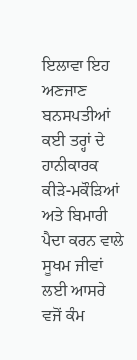ਇਲਾਵਾ ਇਹ ਅਣਜਾਣ ਬਨਸਪਤੀਆਂ ਕਈ ਤਰ੍ਹਾਂ ਦੇ ਹਾਨੀਕਾਰਕ ਕੀੜੇ-ਮਕੌੜਿਆਂ ਅਤੇ ਬਿਮਾਰੀ ਪੈਦਾ ਕਰਨ ਵਾਲੇ ਸੂਖਮ ਜੀਵਾਂ ਲਈ ਆਸਰੇ ਵਜੋਂ ਕੰਮ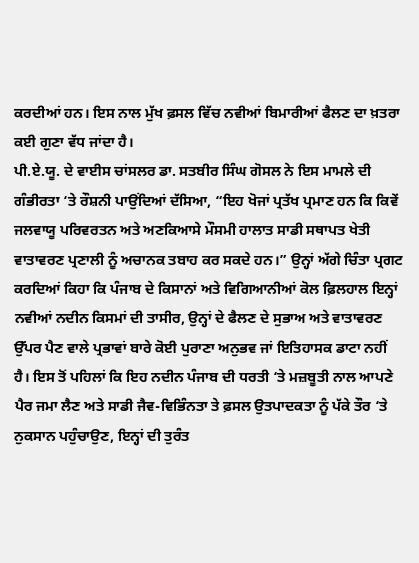ਕਰਦੀਆਂ ਹਨ। ਇਸ ਨਾਲ ਮੁੱਖ ਫ਼ਸਲ ਵਿੱਚ ਨਵੀਆਂ ਬਿਮਾਰੀਆਂ ਫੈਲਣ ਦਾ ਖ਼ਤਰਾ ਕਈ ਗੁਣਾ ਵੱਧ ਜਾਂਦਾ ਹੈ।
ਪੀ.ਏ.ਯੂ. ਦੇ ਵਾਈਸ ਚਾਂਸਲਰ ਡਾ. ਸਤਬੀਰ ਸਿੰਘ ਗੋਸਲ ਨੇ ਇਸ ਮਾਮਲੇ ਦੀ ਗੰਭੀਰਤਾ ‘ਤੇ ਰੌਸ਼ਨੀ ਪਾਉਂਦਿਆਂ ਦੱਸਿਆ, “ਇਹ ਖੋਜਾਂ ਪ੍ਰਤੱਖ ਪ੍ਰਮਾਣ ਹਨ ਕਿ ਕਿਵੇਂ ਜਲਵਾਯੂ ਪਰਿਵਰਤਨ ਅਤੇ ਅਣਕਿਆਸੇ ਮੌਸਮੀ ਹਾਲਾਤ ਸਾਡੀ ਸਥਾਪਤ ਖੇਤੀ ਵਾਤਾਵਰਣ ਪ੍ਰਣਾਲੀ ਨੂੰ ਅਚਾਨਕ ਤਬਾਹ ਕਰ ਸਕਦੇ ਹਨ।” ਉਨ੍ਹਾਂ ਅੱਗੇ ਚਿੰਤਾ ਪ੍ਰਗਟ ਕਰਦਿਆਂ ਕਿਹਾ ਕਿ ਪੰਜਾਬ ਦੇ ਕਿਸਾਨਾਂ ਅਤੇ ਵਿਗਿਆਨੀਆਂ ਕੋਲ ਫ਼ਿਲਹਾਲ ਇਨ੍ਹਾਂ ਨਵੀਆਂ ਨਦੀਨ ਕਿਸਮਾਂ ਦੀ ਤਾਸੀਰ, ਉਨ੍ਹਾਂ ਦੇ ਫੈਲਣ ਦੇ ਸੁਭਾਅ ਅਤੇ ਵਾਤਾਵਰਣ ਉੱਪਰ ਪੈਣ ਵਾਲੇ ਪ੍ਰਭਾਵਾਂ ਬਾਰੇ ਕੋਈ ਪੁਰਾਣਾ ਅਨੁਭਵ ਜਾਂ ਇਤਿਹਾਸਕ ਡਾਟਾ ਨਹੀਂ ਹੈ। ਇਸ ਤੋਂ ਪਹਿਲਾਂ ਕਿ ਇਹ ਨਦੀਨ ਪੰਜਾਬ ਦੀ ਧਰਤੀ ‘ਤੇ ਮਜ਼ਬੂਤੀ ਨਾਲ ਆਪਣੇ ਪੈਰ ਜਮਾ ਲੈਣ ਅਤੇ ਸਾਡੀ ਜੈਵ-ਵਿਭਿੰਨਤਾ ਤੇ ਫ਼ਸਲ ਉਤਪਾਦਕਤਾ ਨੂੰ ਪੱਕੇ ਤੌਰ ‘ਤੇ ਨੁਕਸਾਨ ਪਹੁੰਚਾਉਣ, ਇਨ੍ਹਾਂ ਦੀ ਤੁਰੰਤ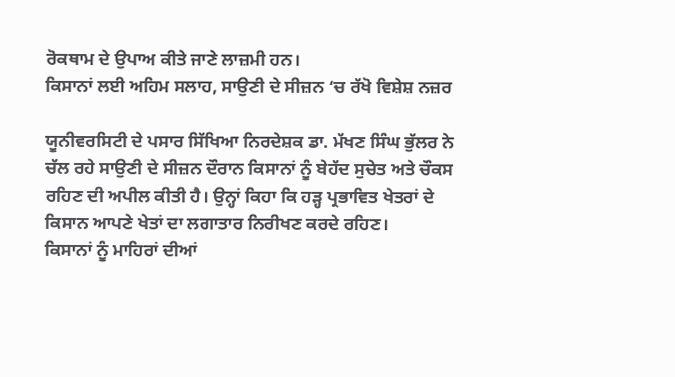ਰੋਕਥਾਮ ਦੇ ਉਪਾਅ ਕੀਤੇ ਜਾਣੇ ਲਾਜ਼ਮੀ ਹਨ।
ਕਿਸਾਨਾਂ ਲਈ ਅਹਿਮ ਸਲਾਹ, ਸਾਉਣੀ ਦੇ ਸੀਜ਼ਨ ‘ਚ ਰੱਖੋ ਵਿਸ਼ੇਸ਼ ਨਜ਼ਰ

ਯੂਨੀਵਰਸਿਟੀ ਦੇ ਪਸਾਰ ਸਿੱਖਿਆ ਨਿਰਦੇਸ਼ਕ ਡਾ. ਮੱਖਣ ਸਿੰਘ ਭੁੱਲਰ ਨੇ ਚੱਲ ਰਹੇ ਸਾਉਣੀ ਦੇ ਸੀਜ਼ਨ ਦੌਰਾਨ ਕਿਸਾਨਾਂ ਨੂੰ ਬੇਹੱਦ ਸੁਚੇਤ ਅਤੇ ਚੌਕਸ ਰਹਿਣ ਦੀ ਅਪੀਲ ਕੀਤੀ ਹੈ। ਉਨ੍ਹਾਂ ਕਿਹਾ ਕਿ ਹੜ੍ਹ ਪ੍ਰਭਾਵਿਤ ਖੇਤਰਾਂ ਦੇ ਕਿਸਾਨ ਆਪਣੇ ਖੇਤਾਂ ਦਾ ਲਗਾਤਾਰ ਨਿਰੀਖਣ ਕਰਦੇ ਰਹਿਣ।
ਕਿਸਾਨਾਂ ਨੂੰ ਮਾਹਿਰਾਂ ਦੀਆਂ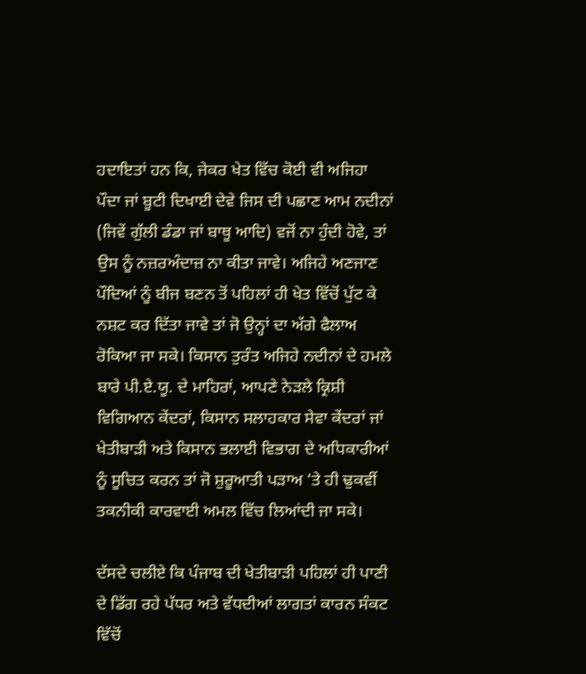ਹਦਾਇਤਾਂ ਹਨ ਕਿ, ਜੇਕਰ ਖੇਤ ਵਿੱਚ ਕੋਈ ਵੀ ਅਜਿਹਾ ਪੌਦਾ ਜਾਂ ਬੂਟੀ ਦਿਖਾਈ ਦੇਵੇ ਜਿਸ ਦੀ ਪਛਾਣ ਆਮ ਨਦੀਨਾਂ (ਜਿਵੇਂ ਗੁੱਲੀ ਡੰਡਾ ਜਾਂ ਬਾਥੂ ਆਦਿ) ਵਜੋਂ ਨਾ ਹੁੰਦੀ ਹੋਵੇ, ਤਾਂ ਉਸ ਨੂੰ ਨਜ਼ਰਅੰਦਾਜ਼ ਨਾ ਕੀਤਾ ਜਾਵੇ। ਅਜਿਹੇ ਅਣਜਾਣ ਪੌਦਿਆਂ ਨੂੰ ਬੀਜ ਬਣਨ ਤੋਂ ਪਹਿਲਾਂ ਹੀ ਖੇਤ ਵਿੱਚੋਂ ਪੁੱਟ ਕੇ ਨਸ਼ਟ ਕਰ ਦਿੱਤਾ ਜਾਵੇ ਤਾਂ ਜੋ ਉਨ੍ਹਾਂ ਦਾ ਅੱਗੇ ਫੈਲਾਅ ਰੋਕਿਆ ਜਾ ਸਕੇ। ਕਿਸਾਨ ਤੁਰੰਤ ਅਜਿਹੇ ਨਦੀਨਾਂ ਦੇ ਹਮਲੇ ਬਾਰੇ ਪੀ.ਏ.ਯੂ. ਦੇ ਮਾਹਿਰਾਂ, ਆਪਣੇ ਨੇੜਲੇ ਕ੍ਰਿਸ਼ੀ ਵਿਗਿਆਨ ਕੇਂਦਰਾਂ, ਕਿਸਾਨ ਸਲਾਹਕਾਰ ਸੇਵਾ ਕੇਂਦਰਾਂ ਜਾਂ ਖੇਤੀਬਾੜੀ ਅਤੇ ਕਿਸਾਨ ਭਲਾਈ ਵਿਭਾਗ ਦੇ ਅਧਿਕਾਰੀਆਂ ਨੂੰ ਸੂਚਿਤ ਕਰਨ ਤਾਂ ਜੋ ਸ਼ੁਰੂਆਤੀ ਪੜਾਅ ‘ਤੇ ਹੀ ਢੁਕਵੀਂ ਤਕਨੀਕੀ ਕਾਰਵਾਈ ਅਮਲ ਵਿੱਚ ਲਿਆਂਦੀ ਜਾ ਸਕੇ।

ਦੱਸਦੇ ਚਲੀਏ ਕਿ ਪੰਜਾਬ ਦੀ ਖੇਤੀਬਾੜੀ ਪਹਿਲਾਂ ਹੀ ਪਾਣੀ ਦੇ ਡਿੱਗ ਰਹੇ ਪੱਧਰ ਅਤੇ ਵੱਧਦੀਆਂ ਲਾਗਤਾਂ ਕਾਰਨ ਸੰਕਟ ਵਿੱਚੋਂ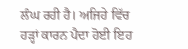ਲੰਘ ਰਹੀ ਹੈ। ਅਜਿਹੇ ਵਿੱਚ ਹੜ੍ਹਾਂ ਕਾਰਨ ਪੈਦਾ ਹੋਈ ਇਹ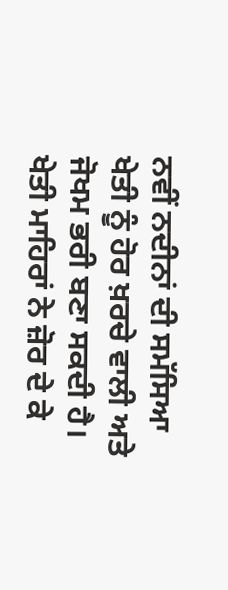ਨਵੀਂ ਨਦੀਨਾਂ ਦੀ ਸਮੱਸਿਆ ਖੇਤੀ ਨੂੰ ਹੋਰ ਖ਼ਰਚੇ ਵਾਲੀ ਅਤੇ ਜੋਖਮ ਭਰੀ ਬਣਾ ਸਕਦੀ ਹੈ। ਖੇਤੀ ਮਾਹਿਰਾਂ ਨੇ ਜ਼ੋਰ ਦੇ ਕੇ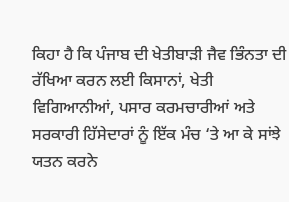ਕਿਹਾ ਹੈ ਕਿ ਪੰਜਾਬ ਦੀ ਖੇਤੀਬਾੜੀ ਜੈਵ ਭਿੰਨਤਾ ਦੀ ਰੱਖਿਆ ਕਰਨ ਲਈ ਕਿਸਾਨਾਂ, ਖੇਤੀ ਵਿਗਿਆਨੀਆਂ, ਪਸਾਰ ਕਰਮਚਾਰੀਆਂ ਅਤੇ ਸਰਕਾਰੀ ਹਿੱਸੇਦਾਰਾਂ ਨੂੰ ਇੱਕ ਮੰਚ ‘ਤੇ ਆ ਕੇ ਸਾਂਝੇ ਯਤਨ ਕਰਨੇ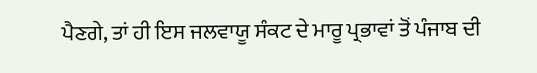ਪੈਣਗੇ, ਤਾਂ ਹੀ ਇਸ ਜਲਵਾਯੂ ਸੰਕਟ ਦੇ ਮਾਰੂ ਪ੍ਰਭਾਵਾਂ ਤੋਂ ਪੰਜਾਬ ਦੀ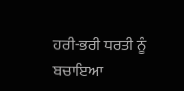ਹਰੀ-ਭਰੀ ਧਰਤੀ ਨੂੰ ਬਚਾਇਆ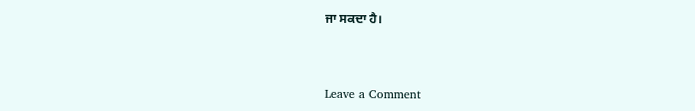ਜਾ ਸਕਦਾ ਹੈ।



Leave a Comment